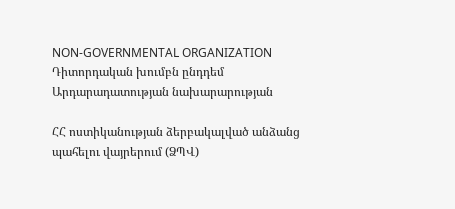NON-GOVERNMENTAL ORGANIZATION
Դիտորդական խումբն ընդդեմ Արդարադատության նախարարության

ՀՀ ոստիկանության ձերբակալված անձանց պահելու վայրերում (ՁՊՎ)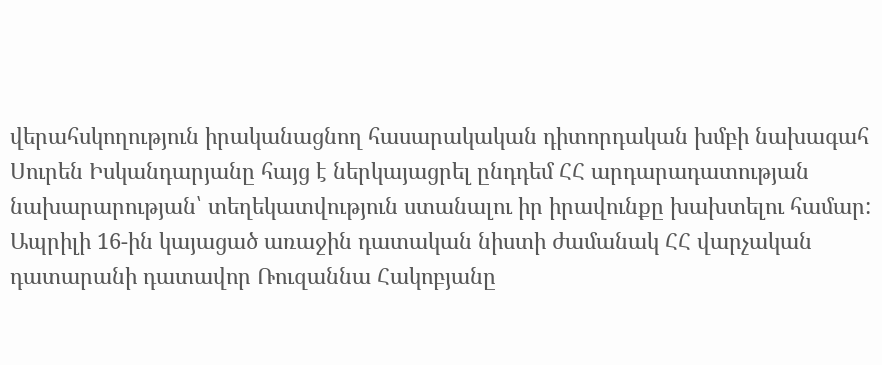վերահսկողություն իրականացնող հասարակական դիտորդական խմբի նախագահ Սուրեն Իսկանդարյանը հայց է ներկայացրել ընդդեմ ՀՀ արդարադատության նախարարության՝ տեղեկատվություն ստանալու իր իրավունքը խախտելու համար:
Ապրիլի 16-ին կայացած առաջին դատական նիստի ժամանակ ՀՀ վարչական դատարանի դատավոր Ռուզաննա Հակոբյանը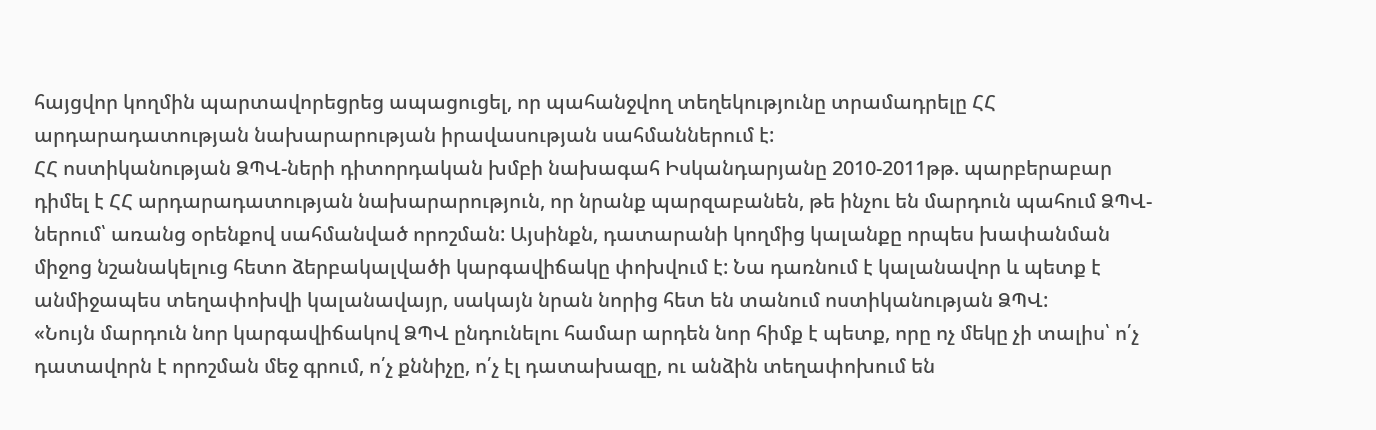հայցվոր կողմին պարտավորեցրեց ապացուցել, որ պահանջվող տեղեկությունը տրամադրելը ՀՀ արդարադատության նախարարության իրավասության սահմաններում է:
ՀՀ ոստիկանության ՁՊՎ-ների դիտորդական խմբի նախագահ Իսկանդարյանը 2010-2011թթ. պարբերաբար դիմել է ՀՀ արդարադատության նախարարություն, որ նրանք պարզաբանեն, թե ինչու են մարդուն պահում ՁՊՎ-ներում՝ առանց օրենքով սահմանված որոշման: Այսինքն, դատարանի կողմից կալանքը որպես խափանման միջոց նշանակելուց հետո ձերբակալվածի կարգավիճակը փոխվում է: Նա դառնում է կալանավոր և պետք է անմիջապես տեղափոխվի կալանավայր, սակայն նրան նորից հետ են տանում ոստիկանության ՁՊՎ:
«Նույն մարդուն նոր կարգավիճակով ՁՊՎ ընդունելու համար արդեն նոր հիմք է պետք, որը ոչ մեկը չի տալիս՝ ո՛չ դատավորն է որոշման մեջ գրում, ո՛չ քննիչը, ո՛չ էլ դատախազը, ու անձին տեղափոխում են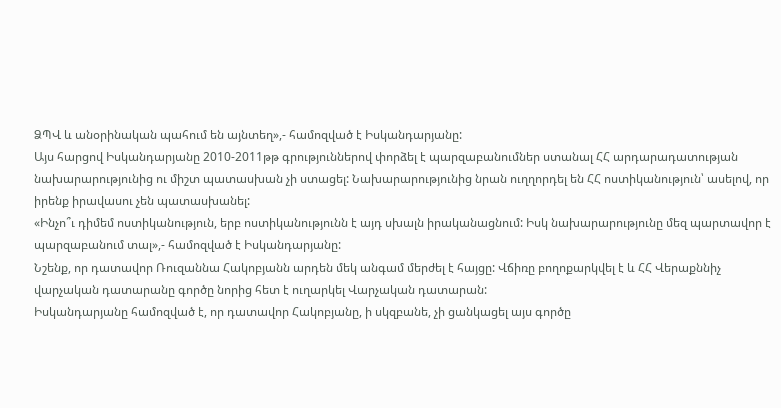ՁՊՎ և անօրինական պահում են այնտեղ»,- համոզված է Իսկանդարյանը:
Այս հարցով Իսկանդարյանը 2010-2011թթ գրություններով փորձել է պարզաբանումներ ստանալ ՀՀ արդարադատության նախարարությունից ու միշտ պատասխան չի ստացել: Նախարարությունից նրան ուղղորդել են ՀՀ ոստիկանություն՝ ասելով, որ իրենք իրավասու չեն պատասխանել:
«Ինչո՞ւ դիմեմ ոստիկանություն, երբ ոստիկանությունն է այդ սխալն իրականացնում: Իսկ նախարարությունը մեզ պարտավոր է պարզաբանում տալ»,- համոզված է Իսկանդարյանը:
Նշենք, որ դատավոր Ռուզաննա Հակոբյանն արդեն մեկ անգամ մերժել է հայցը: Վճիռը բողոքարկվել է և ՀՀ Վերաքննիչ վարչական դատարանը գործը նորից հետ է ուղարկել Վարչական դատարան:
Իսկանդարյանը համոզված է, որ դատավոր Հակոբյանը, ի սկզբանե, չի ցանկացել այս գործը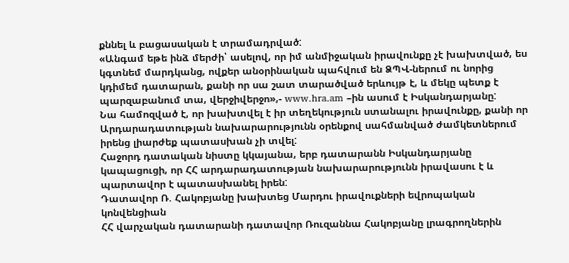քննել և բացասական է տրամադրված:
«Անգամ եթե ինձ մերժի՝ ասելով, որ իմ անմիջական իրավունքը չէ խախտված, ես կգտնեմ մարդկանց, ովքեր անօրինական պահվում են ՁՊՎ-ներում ու նորից կդիմեմ դատարան, քանի որ սա շատ տարածված երևույթ է, և մեկը պետք է պարզաբանում տա, վերջիվերջո»,- www.hra.am –ին ասում է Իսկանդարյանը:
Նա համոզված է, որ խախտվել է իր տեղեկություն ստանալու իրավունքը, քանի որ Արդարադատության նախարարությունն օրենքով սահմանված ժամկետներում իրենց լիարժեք պատասխան չի տվել:
Հաջորդ դատական նիստը կկայանա, երբ դատարանն Իսկանդարյանը կապացուցի, որ ՀՀ արդարադատության նախարարությունն իրավասու է և պարտավոր է պատասխանել իրեն:
Դատավոր Ռ. Հակոբյանը խախտեց Մարդու իրավուքների եվրոպական կոնվենցիան
ՀՀ վարչական դատարանի դատավոր Ռուզաննա Հակոբյանը լրագրողներին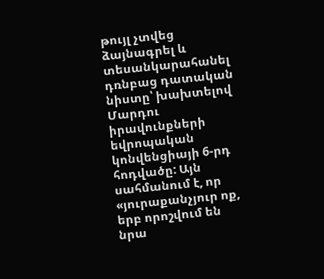թույլ չտվեց ձայնագրել և տեսանկարահանել դռնբաց դատական նիստը՝ խախտելով Մարդու իրավունքների եվրոպական կոնվենցիայի 6-րդ հոդվածը: Այն սահմանում է, որ «յուրաքանչյուր ոք, երբ որոշվում են նրա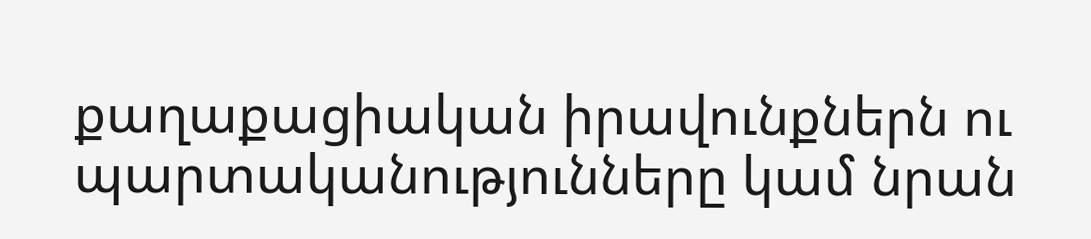քաղաքացիական իրավունքներն ու պարտականությունները կամ նրան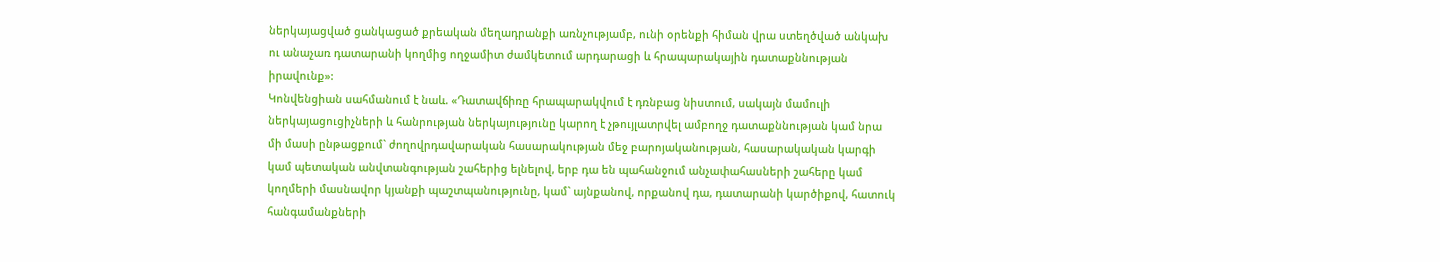ներկայացված ցանկացած քրեական մեղադրանքի առնչությամբ, ունի օրենքի հիման վրա ստեղծված անկախ ու անաչառ դատարանի կողմից ողջամիտ ժամկետում արդարացի և հրապարակային դատաքննության իրավունք»:
Կոնվենցիան սահմանում է նաև. «Դատավճիռը հրապարակվում է դռնբաց նիստում, սակայն մամուլի ներկայացուցիչների և հանրության ներկայությունը կարող է չթույլատրվել ամբողջ դատաքննության կամ նրա մի մասի ընթացքում` ժողովրդավարական հասարակության մեջ բարոյականության, հասարակական կարգի կամ պետական անվտանգության շահերից ելնելով, երբ դա են պահանջում անչափահասների շահերը կամ կողմերի մասնավոր կյանքի պաշտպանությունը, կամ` այնքանով, որքանով դա, դատարանի կարծիքով, հատուկ հանգամանքների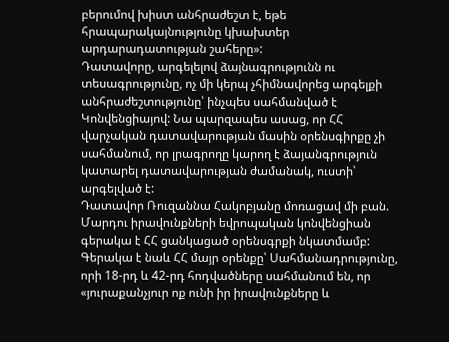բերումով խիստ անհրաժեշտ է, եթե հրապարակայնությունը կխախտեր արդարադատության շահերը»:
Դատավորը, արգելելով ձայնագրությունն ու տեսագրությունը, ոչ մի կերպ չհիմնավորեց արգելքի անհրաժեշտությունը՝ ինչպես սահմանված է Կոնվենցիայով: Նա պարզապես ասաց, որ ՀՀ վարչական դատավարության մասին օրենսգիրքը չի սահմանում, որ լրագրողը կարող է ձայանգրություն կատարել դատավարության ժամանակ, ուստի՝ արգելված է:
Դատավոր Ռուզաննա Հակոբյանը մոռացավ մի բան. Մարդու իրավունքների եվրոպական կոնվենցիան գերակա է ՀՀ ցանկացած օրենսգրքի նկատմամբ: Գերակա է նաև ՀՀ մայր օրենքը՝ Սահմանադրությունը, որի 18-րդ և 42-րդ հոդվածները սահմանում են, որ «յուրաքանչյուր ոք ունի իր իրավունքները և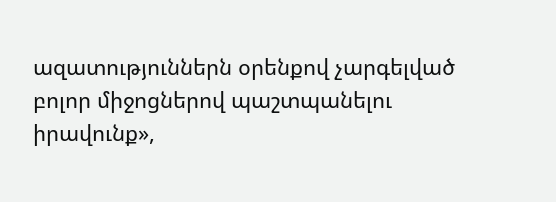ազատություններն օրենքով չարգելված բոլոր միջոցներով պաշտպանելու իրավունք»,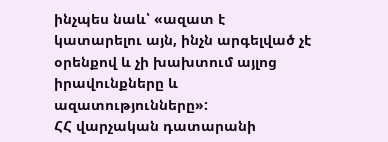ինչպես նաև՝ «ազատ է կատարելու այն, ինչն արգելված չէ օրենքով և չի խախտում այլոց իրավունքները և ազատությունները»:
ՀՀ վարչական դատարանի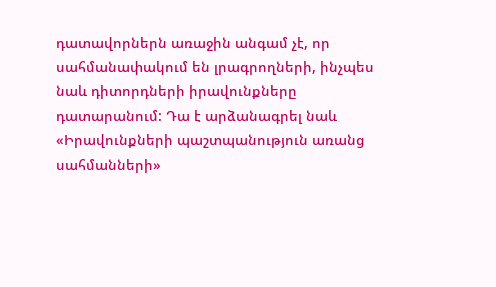դատավորներն առաջին անգամ չէ, որ սահմանափակում են լրագրողների, ինչպես նաև դիտորդների իրավունքները դատարանում: Դա է արձանագրել նաև «Իրավունքների պաշտպանություն առանց սահմանների»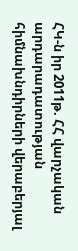ՀԿ-ն իր 2011թ. ՀՀ վարչական արդարադատության հիմնախնդիրների վերաբերյալ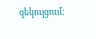զեկույցում: